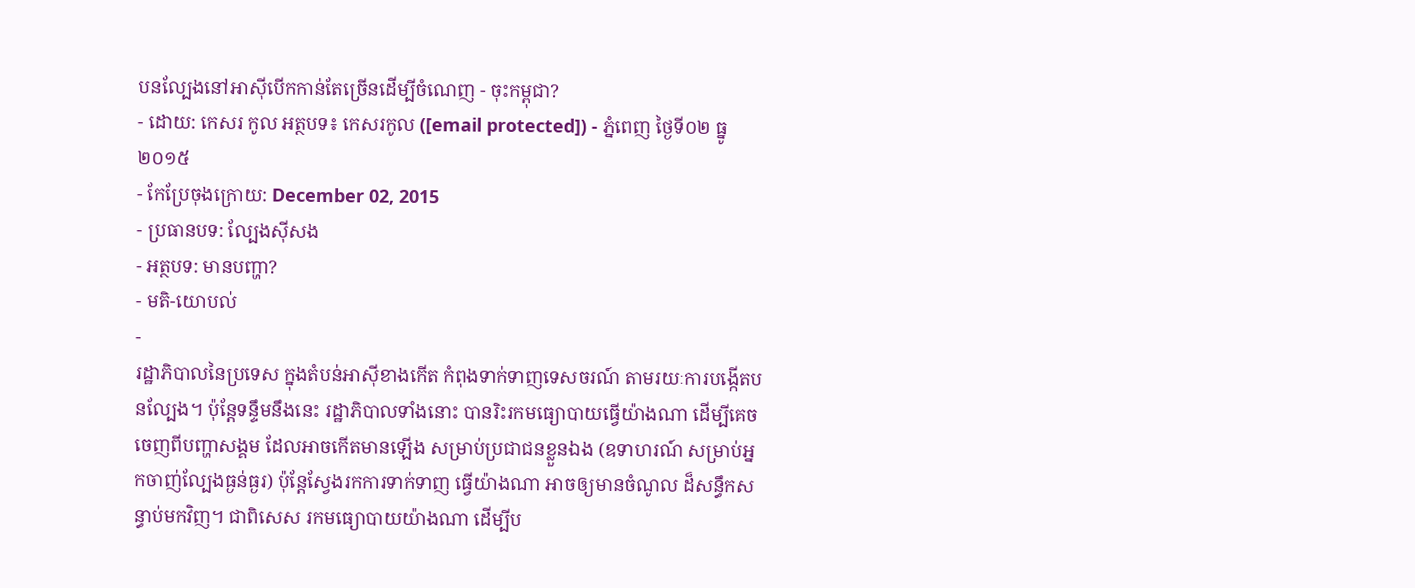បនល្បែងនៅអាស៊ីបើកកាន់តែច្រើនដើម្បីចំណេញ - ចុះកម្ពុជា?
- ដោយ: កេសរ កូល អត្ថបទ៖ កេសរកូល ([email protected]) - ភ្នំពេញ ថ្ងៃទី០២ ធ្នូ ២០១៥
- កែប្រែចុងក្រោយ: December 02, 2015
- ប្រធានបទ: ល្បែងស៊ីសង
- អត្ថបទ: មានបញ្ហា?
- មតិ-យោបល់
-
រដ្ឋាភិបាលនៃប្រទេស ក្នុងតំបន់អាស៊ីខាងកើត កំពុងទាក់ទាញទេសចរណ៍ តាមរយៈការបង្កើតបនល្បែង។ ប៉ុន្តែទន្ទឹមនឹងនេះ រដ្ឋាភិបាលទាំងនោះ បានរិះរកមធ្យោបាយធ្វើយ៉ាងណា ដើម្បីគេចចេញពីបញ្ហាសង្គម ដែលអាចកើតមានឡើង សម្រាប់ប្រជាជនខ្លួនឯង (ឧទាហរណ៍ សម្រាប់អ្នកចាញ់ល្បែងធ្ងន់ធ្ងរ) ប៉ុន្តែស្វែងរកការទាក់ទាញ ធ្វើយ៉ាងណា អាចឲ្យមានចំណូល ដ៏សន្ធឹកសន្ធាប់មកវិញ។ ជាពិសេស រកមធ្យោបាយយ៉ាងណា ដើម្បីប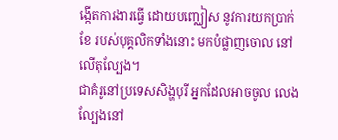ង្កើតការងារធ្វើ ដោយបញ្ឈៀស នូវការយកប្រាក់ខែ របស់បុគ្គលិកទាំងនោះ មកបំផ្លាញចោល នៅលើតុល្បែង។
ជាគំរូនៅប្រទេសសិង្ហបុរី អ្នកដែលអាចចូល លេងល្បែងនៅ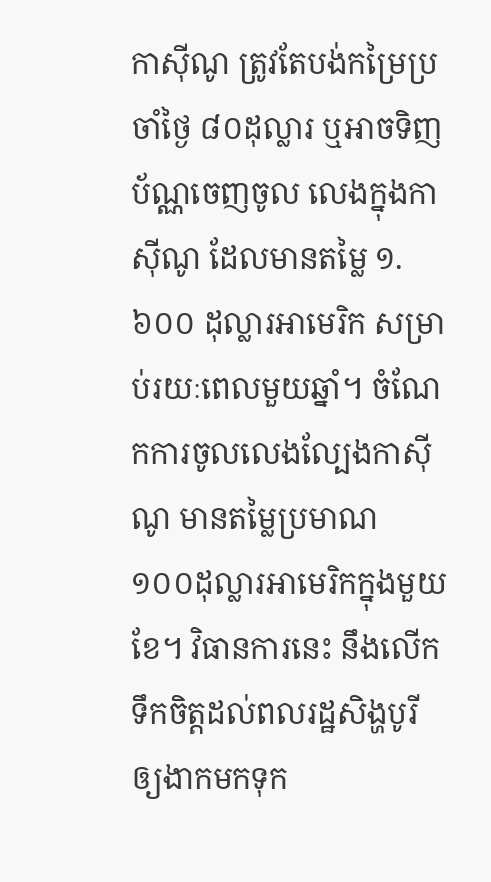កាស៊ីណូ ត្រូវតែបង់កម្រៃប្រចាំថ្ងៃ ៨០ដុល្លារ ឬអាចទិញប័ណ្ណចេញចូល លេងក្នុងកាស៊ីណូ ដែលមានតម្លៃ ១.៦០០ ដុល្លារអាមេរិក សម្រាប់រយៈពេលមួយឆ្នាំ។ ចំណែកការចូលលេងល្បែងកាស៊ីណូ មានតម្លៃប្រមាណ ១០០ដុល្លារអាមេរិកក្នុងមួយខែ។ វិធានការនេះ នឹងលើកទឹកចិត្តដល់ពលរដ្ឋសិង្ហបូរី ឲ្យងាកមកទុក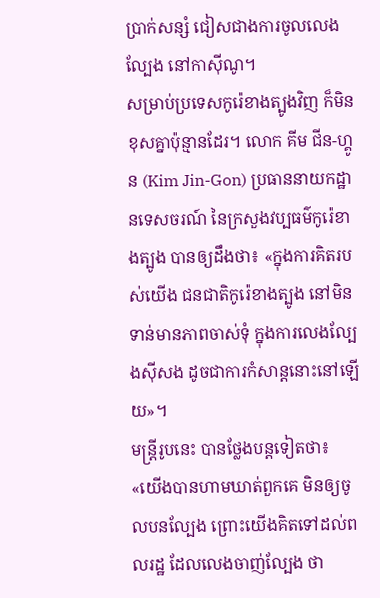ប្រាក់សន្សំ ជៀសជាងការចូលលេងល្បែង នៅកាស៊ីណូ។
សម្រាប់ប្រទេសកូរ៉េខាងត្បូងវិញ ក៏មិនខុសគ្នាប៉ុន្មានដែរ។ លោក គីម ជីន-ហ្គូន (Kim Jin-Gon) ប្រធាននាយកដ្ឋានទេសចរណ៍ នៃក្រសួងវប្បធម៌កូរ៉េខាងត្បូង បានឲ្យដឹងថា៖ «ក្នុងការគិតរបស់យើង ជនជាតិកូរ៉េខាងត្បូង នៅមិនទាន់មានភាពចាស់ទុំ ក្នុងការលេងល្បែងស៊ីសង ដូចជាការកំសាន្ដនោះនៅឡើយ»។
មន្ត្រីរូបនេះ បានថ្លែងបន្តទៀតថា៖ «យើងបានហាមឃាត់ពួកគេ មិនឲ្យចូលបនល្បែង ព្រោះយើងគិតទៅដល់ពលរដ្ឋ ដែលលេងចាញ់ល្បែង ថា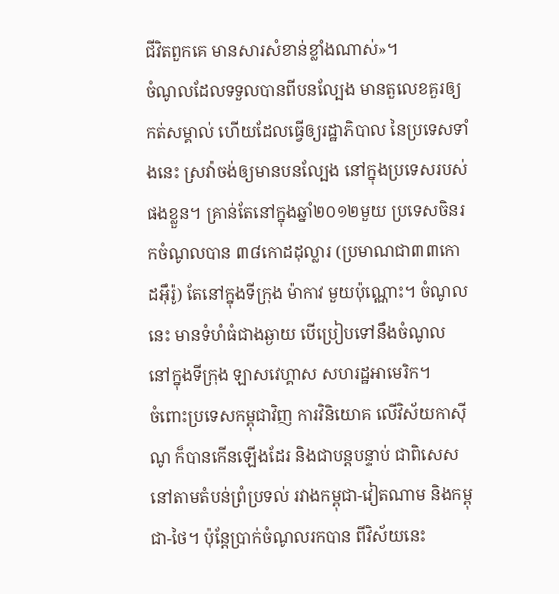ជីវិតពួកគេ មានសារសំខាន់ខ្លាំងណាស់»។
ចំណូលដែលទទួលបានពីបនល្បែង មានតួលេខគួរឲ្យកត់សម្គាល់ ហើយដែលធ្វើឲ្យរដ្ឋាភិបាល នៃប្រទេសទាំងនេះ ស្រវ៉ាចង់ឲ្យមានបនល្បែង នៅក្នុងប្រទេសរបស់ផងខ្លួន។ គ្រាន់តែនៅក្នុងឆ្នាំ២០១២មួយ ប្រទេសចិនរកចំណូលបាន ៣៨កោដដុល្លារ (ប្រមាណជា៣៣កោដអ៊ឹរ៉ូ) តែនៅក្នុងទីក្រុង ម៉ាកាវ មួយប៉ុណ្ណោះ។ ចំណូលនេះ មានទំហំធំជាងឆ្ងាយ បើប្រៀបទៅនឹងចំណូល នៅក្នុងទីក្រុង ឡាសវេហ្គាស សហរដ្ឋអាមេរិក។
ចំពោះប្រទេសកម្ពុជាវិញ ការវិនិយោគ លើវិស័យកាស៊ីណូ ក៏បានកើនឡើងដែរ និងជាបន្តបន្ទាប់ ជាពិសេសនៅតាមតំបន់ព្រំប្រទល់ រវាងកម្ពុជា-វៀតណាម និងកម្ពុជា-ថៃ។ ប៉ុន្តែប្រាក់ចំណូលរកបាន ពីវិស័យនេះ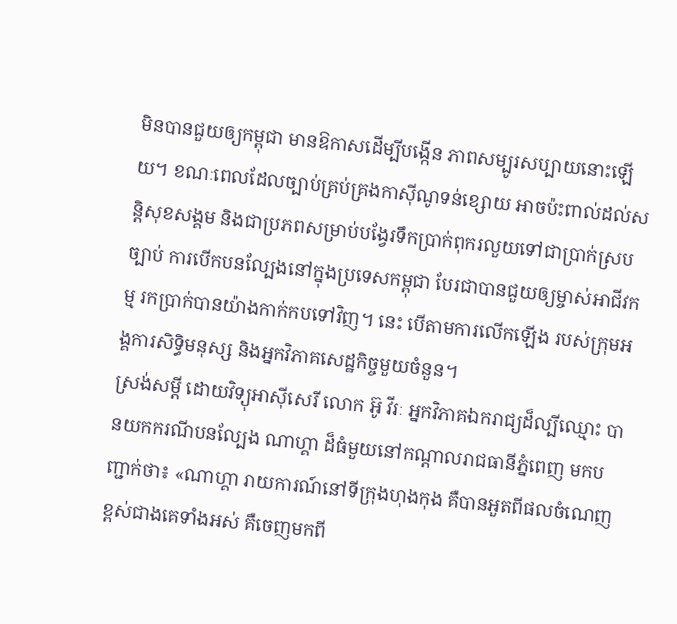មិនបានជួយឲ្យកម្ពុជា មានឱកាសដើម្បីបង្កើន ភាពសម្បូរសប្បាយនោះឡើយ។ ខណៈពេលដែលច្បាប់គ្រប់គ្រងកាស៊ីណូទន់ខ្សោយ អាចប៉ះពាល់ដល់សន្តិសុខសង្គម និងជាប្រភពសម្រាប់បង្វែរទឹកប្រាក់ពុករលួយទៅជាប្រាក់ស្របច្បាប់ ការបើកបនល្បែងនៅក្នុងប្រទេសកម្ពុជា បែរជាបានជួយឲ្យម្ចាស់អាជីវកម្ម រកប្រាក់បានយ៉ាងកាក់កបទៅវិញ។ នេះ បើតាមការលើកឡើង របស់ក្រុមអង្គការសិទ្ធិមនុស្ស និងអ្នកវិភាគសេដ្ឋកិច្ចមួយចំនួន។
ស្រង់សម្ដី ដោយវិទ្យុអាស៊ីសេរី លោក អ៊ូ វីរៈ អ្នកវិភាគឯករាជ្យដ៏ល្បីឈ្មោះ បានយកករណីបនល្បែង ណាហ្គា ដ៏ធំមួយនៅកណ្ដាលរាជធានីភ្នំពេញ មកបញ្ជាក់ថា៖ «ណាហ្គា រាយការណ៍នៅទីក្រុងហុងកុង គឺបានអួតពីផលចំណេញខ្ពស់ជាងគេទាំងអស់ គឺចេញមកពី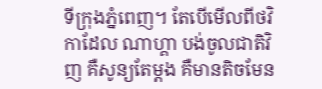ទីក្រុងភ្នំពេញ។ តែបើមើលពីថវិកាដែល ណាហ្គា បង់ចូលជាតិវិញ គឺសូន្យតែម្ដង គឺមានតិចមែន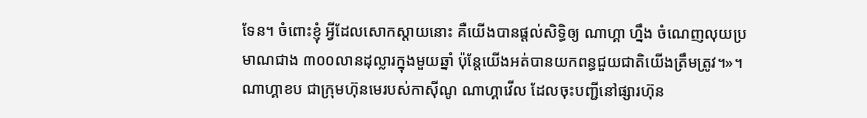ទែន។ ចំពោះខ្ញុំ អ្វីដែលសោកស្ដាយនោះ គឺយើងបានផ្ដល់សិទ្ធិឲ្យ ណាហ្គា ហ្នឹង ចំណេញលុយប្រមាណជាង ៣០០លានដុល្លារក្នុងមួយឆ្នាំ ប៉ុន្តែយើងអត់បានយកពន្ធជួយជាតិយើងត្រឹមត្រូវ។»។
ណាហ្គាខប ជាក្រុមហ៊ុនមេរបស់កាស៊ីណូ ណាហ្គាវើល ដែលចុះបញ្ជីនៅផ្សារហ៊ុន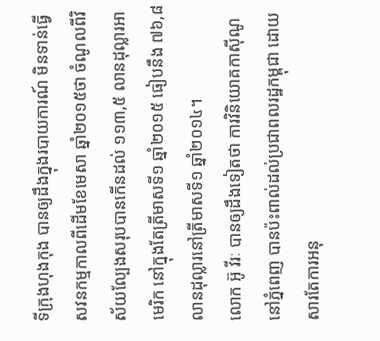ទីក្រុងហុងកុង បានឲ្យដឹងក្នុងរបាយការណ៍ មិនទាន់ធ្វើសវនកម្មកាលពីដើមខែមេសា ឆ្នាំ២០១៥ថា ចំណូលពីវិស័យល្បែងសរុបបានកើនដល់ ១១៣,៥ លានដុល្លារអាមេរិក នៅក្នុងតែត្រីមាសទី១ ឆ្នាំ២០១៥ ធៀបនឹង ៧៦,៨ លានដុល្លារនៅត្រីមាសទី១ ឆ្នាំ២០១៤។
លោក អ៊ូ វីរៈ បានឲ្យដឹងទៀតថា ការវិនិយោគកាស៊ីណូនៅភ្នំពេញ បានប៉ះពាល់ដល់ប្រជាពលរដ្ឋកម្ពុជា ដោយសារតែការអនុ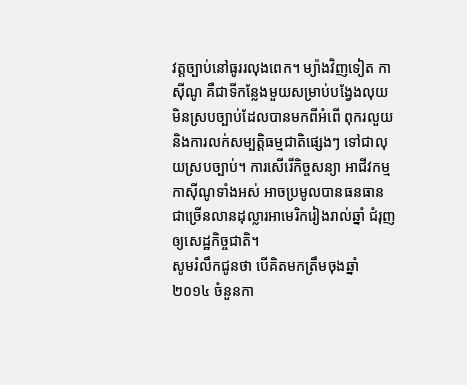វត្តច្បាប់នៅធូររលុងពេក។ ម្យ៉ាងវិញទៀត កាស៊ីណូ គឺជាទីកន្លែងមួយសម្រាប់បង្វែងលុយមិនស្របច្បាប់ដែលបានមកពីអំពើ ពុករលួយ និងការលក់សម្បត្តិធម្មជាតិផ្សេងៗ ទៅជាលុយស្របច្បាប់។ ការសើរើកិច្ចសន្យា អាជីវកម្មកាស៊ីណូទាំងអស់ អាចប្រមូលបានធនធាន ជាច្រើនលានដុល្លារអាមេរិករៀងរាល់ឆ្នាំ ជំរុញឲ្យសេដ្ឋកិច្ចជាតិ។
សូមរំលឹកជូនថា បើគិតមកត្រឹមចុងឆ្នាំ២០១៤ ចំនួនកា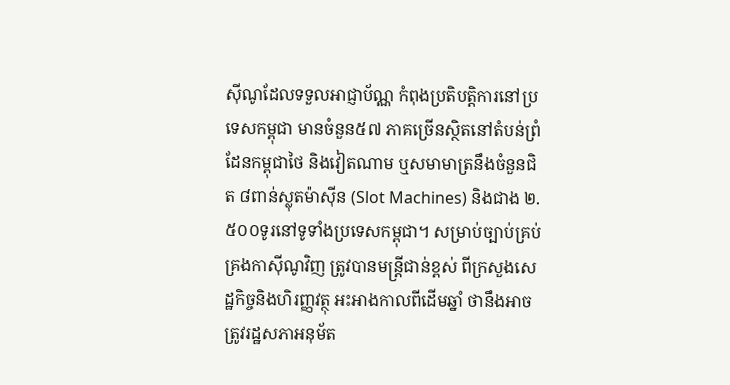ស៊ីណូដែលទទួលអាជ្ញាប័ណ្ណ កំពុងប្រតិបត្តិការនៅប្រទេសកម្ពុជា មានចំនួន៥៧ ភាគច្រើនស្ថិតនៅតំបន់ព្រំដែនកម្ពុជាថៃ និងវៀតណាម ឬសមាមាត្រនឹងចំនួនជិត ៨ពាន់ស្លុតម៉ាស៊ីន (Slot Machines) និងជាង ២.៥០០ទូរនៅទូទាំងប្រទេសកម្ពុជា។ សម្រាប់ច្បាប់គ្រប់គ្រងកាស៊ីណូវិញ ត្រូវបានមន្ត្រីជាន់ខ្ពស់ ពីក្រសួងសេដ្ឋកិច្ចនិងហិរញ្ញវត្ថុ អះអាងកាលពីដើមឆ្នាំ ថានឹងអាចត្រូវរដ្ឋសភាអនុម័ត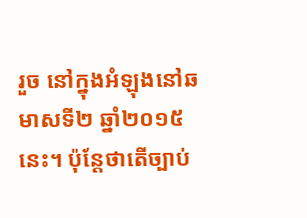រួច នៅក្នុងអំឡុងនៅឆមាសទី២ ឆ្នាំ២០១៥នេះ។ ប៉ុន្តែថាតើច្បាប់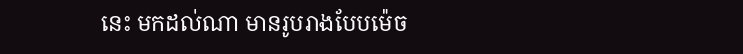នេះ មកដល់ណា មានរូបរាងបែបម៉េច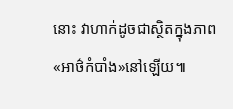នោះ វាហាក់ដូចជាស្ថិតក្នុងភាព«អាថ៌កំបាំង»នៅឡើយ៕